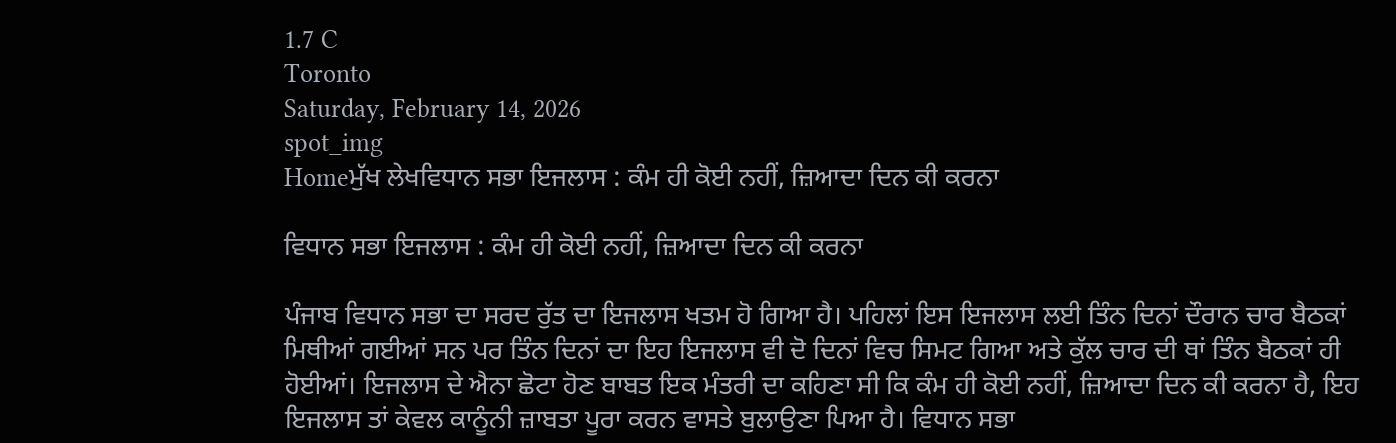1.7 C
Toronto
Saturday, February 14, 2026
spot_img
Homeਮੁੱਖ ਲੇਖਵਿਧਾਨ ਸਭਾ ਇਜਲਾਸ : ਕੰਮ ਹੀ ਕੋਈ ਨਹੀਂ, ਜ਼ਿਆਦਾ ਦਿਨ ਕੀ ਕਰਨਾ

ਵਿਧਾਨ ਸਭਾ ਇਜਲਾਸ : ਕੰਮ ਹੀ ਕੋਈ ਨਹੀਂ, ਜ਼ਿਆਦਾ ਦਿਨ ਕੀ ਕਰਨਾ

ਪੰਜਾਬ ਵਿਧਾਨ ਸਭਾ ਦਾ ਸਰਦ ਰੁੱਤ ਦਾ ਇਜਲਾਸ ਖਤਮ ਹੋ ਗਿਆ ਹੈ। ਪਹਿਲਾਂ ਇਸ ਇਜਲਾਸ ਲਈ ਤਿੰਨ ਦਿਨਾਂ ਦੌਰਾਨ ਚਾਰ ਬੈਠਕਾਂ ਮਿਥੀਆਂ ਗਈਆਂ ਸਨ ਪਰ ਤਿੰਨ ਦਿਨਾਂ ਦਾ ਇਹ ਇਜਲਾਸ ਵੀ ਦੋ ਦਿਨਾਂ ਵਿਚ ਸਿਮਟ ਗਿਆ ਅਤੇ ਕੁੱਲ ਚਾਰ ਦੀ ਥਾਂ ਤਿੰਨ ਬੈਠਕਾਂ ਹੀ ਹੋਈਆਂ। ਇਜਲਾਸ ਦੇ ਐਨਾ ਛੋਟਾ ਹੋਣ ਬਾਬਤ ਇਕ ਮੰਤਰੀ ਦਾ ਕਹਿਣਾ ਸੀ ਕਿ ਕੰਮ ਹੀ ਕੋਈ ਨਹੀਂ, ਜ਼ਿਆਦਾ ਦਿਨ ਕੀ ਕਰਨਾ ਹੈ, ਇਹ ਇਜਲਾਸ ਤਾਂ ਕੇਵਲ ਕਾਨੂੰਨੀ ਜ਼ਾਬਤਾ ਪੂਰਾ ਕਰਨ ਵਾਸਤੇ ਬੁਲਾਉਣਾ ਪਿਆ ਹੈ। ਵਿਧਾਨ ਸਭਾ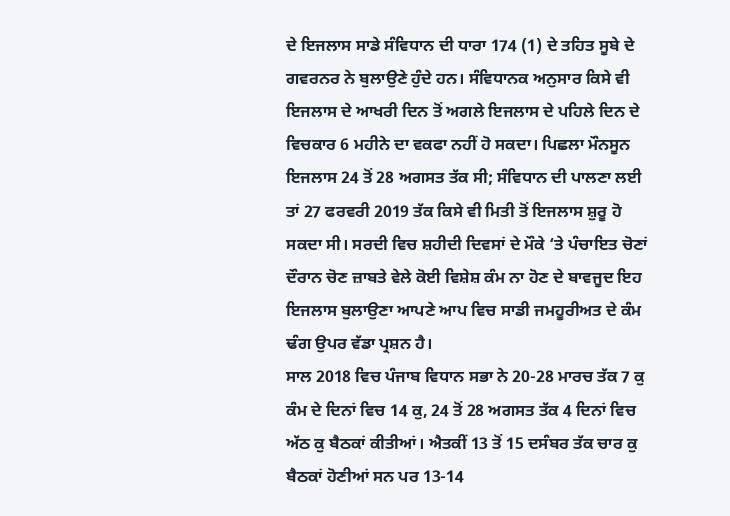ਦੇ ਇਜਲਾਸ ਸਾਡੇ ਸੰਵਿਧਾਨ ਦੀ ਧਾਰਾ 174 (1) ਦੇ ਤਹਿਤ ਸੂਬੇ ਦੇ ਗਵਰਨਰ ਨੇ ਬੁਲਾਉਣੇ ਹੁੰਦੇ ਹਨ। ਸੰਵਿਧਾਨਕ ਅਨੁਸਾਰ ਕਿਸੇ ਵੀ ਇਜਲਾਸ ਦੇ ਆਖਰੀ ਦਿਨ ਤੋਂ ਅਗਲੇ ਇਜਲਾਸ ਦੇ ਪਹਿਲੇ ਦਿਨ ਦੇ ਵਿਚਕਾਰ 6 ਮਹੀਨੇ ਦਾ ਵਕਫਾ ਨਹੀਂ ਹੋ ਸਕਦਾ। ਪਿਛਲਾ ਮੌਨਸੂਨ ਇਜਲਾਸ 24 ਤੋਂ 28 ਅਗਸਤ ਤੱਕ ਸੀ; ਸੰਵਿਧਾਨ ਦੀ ਪਾਲਣਾ ਲਈ ਤਾਂ 27 ਫਰਵਰੀ 2019 ਤੱਕ ਕਿਸੇ ਵੀ ਮਿਤੀ ਤੋਂ ਇਜਲਾਸ ਸ਼ੁਰੂ ਹੋ ਸਕਦਾ ਸੀ। ਸਰਦੀ ਵਿਚ ਸ਼ਹੀਦੀ ਦਿਵਸਾਂ ਦੇ ਮੌਕੇ ‘ਤੇ ਪੰਚਾਇਤ ਚੋਣਾਂ ਦੌਰਾਨ ਚੋਣ ਜ਼ਾਬਤੇ ਵੇਲੇ ਕੋਈ ਵਿਸ਼ੇਸ਼ ਕੰਮ ਨਾ ਹੋਣ ਦੇ ਬਾਵਜੂਦ ਇਹ ਇਜਲਾਸ ਬੁਲਾਉਣਾ ਆਪਣੇ ਆਪ ਵਿਚ ਸਾਡੀ ਜਮਹੂਰੀਅਤ ਦੇ ਕੰਮ ਢੰਗ ਉਪਰ ਵੱਡਾ ਪ੍ਰਸ਼ਨ ਹੈ।
ਸਾਲ 2018 ਵਿਚ ਪੰਜਾਬ ਵਿਧਾਨ ਸਭਾ ਨੇ 20-28 ਮਾਰਚ ਤੱਕ 7 ਕੁ ਕੰਮ ਦੇ ਦਿਨਾਂ ਵਿਚ 14 ਕੁ, 24 ਤੋਂ 28 ਅਗਸਤ ਤੱਕ 4 ਦਿਨਾਂ ਵਿਚ ਅੱਠ ਕੁ ਬੈਠਕਾਂ ਕੀਤੀਆਂ। ਐਤਕੀਂ 13 ਤੋਂ 15 ਦਸੰਬਰ ਤੱਕ ਚਾਰ ਕੁ ਬੈਠਕਾਂ ਹੋਣੀਆਂ ਸਨ ਪਰ 13-14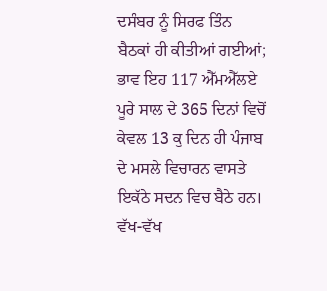ਦਸੰਬਰ ਨੂੰ ਸਿਰਫ ਤਿੰਨ ਬੈਠਕਾਂ ਹੀ ਕੀਤੀਆਂ ਗਈਆਂ; ਭਾਵ ਇਹ 117 ਐੱਮਐੱਲਏ ਪੂਰੇ ਸਾਲ ਦੇ 365 ਦਿਨਾਂ ਵਿਚੋਂ ਕੇਵਲ 13 ਕੁ ਦਿਨ ਹੀ ਪੰਜਾਬ ਦੇ ਮਸਲੇ ਵਿਚਾਰਨ ਵਾਸਤੇ ਇਕੱਠੇ ਸਦਨ ਵਿਚ ਬੈਠੇ ਹਨ। ਵੱਖ-ਵੱਖ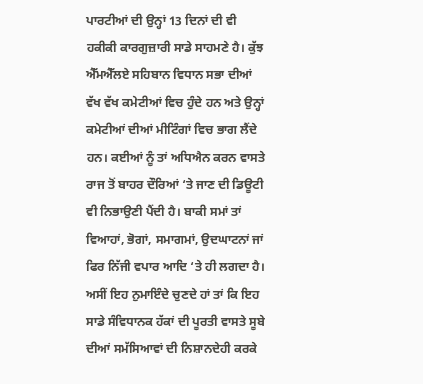ਪਾਰਟੀਆਂ ਦੀ ਉਨ੍ਹਾਂ 13 ਦਿਨਾਂ ਦੀ ਵੀ ਹਕੀਕੀ ਕਾਰਗੁਜ਼ਾਰੀ ਸਾਡੇ ਸਾਹਮਣੇ ਹੈ। ਕੁੱਝ ਐੱਮਐੱਲਏ ਸਹਿਬਾਨ ਵਿਧਾਨ ਸਭਾ ਦੀਆਂ ਵੱਖ ਵੱਖ ਕਮੇਟੀਆਂ ਵਿਚ ਹੁੰਦੇ ਹਨ ਅਤੇ ਉਨ੍ਹਾਂ ਕਮੇਟੀਆਂ ਦੀਆਂ ਮੀਟਿੰਗਾਂ ਵਿਚ ਭਾਗ ਲੈਂਦੇ ਹਨ। ਕਈਆਂ ਨੂੰ ਤਾਂ ਅਧਿਐਨ ਕਰਨ ਵਾਸਤੇ ਰਾਜ ਤੋਂ ਬਾਹਰ ਦੌਰਿਆਂ ‘ਤੇ ਜਾਣ ਦੀ ਡਿਊਟੀ ਵੀ ਨਿਭਾਉਣੀ ਪੈਂਦੀ ਹੈ। ਬਾਕੀ ਸਮਾਂ ਤਾਂ ਵਿਆਹਾਂ, ਭੋਗਾਂ, ਸਮਾਗਮਾਂ, ਉਦਘਾਟਨਾਂ ਜਾਂ ਫਿਰ ਨਿੱਜੀ ਵਪਾਰ ਆਦਿ ‘ਤੇ ਹੀ ਲਗਦਾ ਹੈ।
ਅਸੀਂ ਇਹ ਨੁਮਾਇੰਦੇ ਚੁਣਦੇ ਹਾਂ ਤਾਂ ਕਿ ਇਹ ਸਾਡੇ ਸੰਵਿਧਾਨਕ ਹੱਕਾਂ ਦੀ ਪੂਰਤੀ ਵਾਸਤੇ ਸੂਬੇ ਦੀਆਂ ਸਮੱਸਿਆਵਾਂ ਦੀ ਨਿਸ਼ਾਨਦੇਹੀ ਕਰਕੇ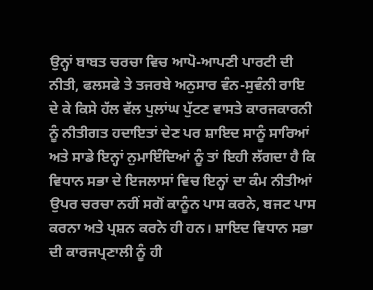ਉਨ੍ਹਾਂ ਬਾਬਤ ਚਰਚਾ ਵਿਚ ਆਪੋ-ਆਪਣੀ ਪਾਰਟੀ ਦੀ ਨੀਤੀ, ਫਲਸਫੇ ਤੇ ਤਜਰਬੇ ਅਨੁਸਾਰ ਵੰਨ-ਸੁਵੰਨੀ ਰਾਇ ਦੇ ਕੇ ਕਿਸੇ ਹੱਲ ਵੱਲ ਪੁਲਾਂਘ ਪੁੱਟਣ ਵਾਸਤੇ ਕਾਰਜਕਾਰਨੀ ਨੂੰ ਨੀਤੀਗਤ ਹਦਾਇਤਾਂ ਦੇਣ ਪਰ ਸ਼ਾਇਦ ਸਾਨੂੰ ਸਾਰਿਆਂ ਅਤੇ ਸਾਡੇ ਇਨ੍ਹਾਂ ਨੁਮਾਇੰਦਿਆਂ ਨੂੰ ਤਾਂ ਇਹੀ ਲੱਗਦਾ ਹੈ ਕਿ ਵਿਧਾਨ ਸਭਾ ਦੇ ਇਜਲਾਸਾਂ ਵਿਚ ਇਨ੍ਹਾਂ ਦਾ ਕੰਮ ਨੀਤੀਆਂ ਉਪਰ ਚਰਚਾ ਨਹੀਂ ਸਗੋਂ ਕਾਨੂੰਨ ਪਾਸ ਕਰਨੇ, ਬਜਟ ਪਾਸ ਕਰਨਾ ਅਤੇ ਪ੍ਰਸ਼ਨ ਕਰਨੇ ਹੀ ਹਨ। ਸ਼ਾਇਦ ਵਿਧਾਨ ਸਭਾ ਦੀ ਕਾਰਜਪ੍ਰਣਾਲੀ ਨੂੰ ਹੀ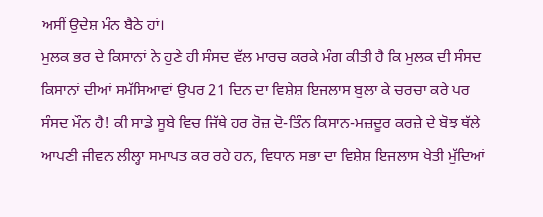ਅਸੀਂ ਉਦੇਸ਼ ਮੰਨ ਬੈਠੇ ਹਾਂ।
ਮੁਲਕ ਭਰ ਦੇ ਕਿਸਾਨਾਂ ਨੇ ਹੁਣੇ ਹੀ ਸੰਸਦ ਵੱਲ ਮਾਰਚ ਕਰਕੇ ਮੰਗ ਕੀਤੀ ਹੈ ਕਿ ਮੁਲਕ ਦੀ ਸੰਸਦ ਕਿਸਾਨਾਂ ਦੀਆਂ ਸਮੱਸਿਆਵਾਂ ਉਪਰ 21 ਦਿਨ ਦਾ ਵਿਸ਼ੇਸ਼ ਇਜਲਾਸ ਬੁਲਾ ਕੇ ਚਰਚਾ ਕਰੇ ਪਰ ਸੰਸਦ ਮੌਨ ਹੈ! ਕੀ ਸਾਡੇ ਸੂਬੇ ਵਿਚ ਜਿੱਥੇ ਹਰ ਰੋਜ਼ ਦੋ-ਤਿੰਨ ਕਿਸਾਨ-ਮਜ਼ਦੂਰ ਕਰਜ਼ੇ ਦੇ ਬੋਝ ਥੱਲੇ ਆਪਣੀ ਜੀਵਨ ਲੀਲ੍ਹਾ ਸਮਾਪਤ ਕਰ ਰਹੇ ਹਨ, ਵਿਧਾਨ ਸਭਾ ਦਾ ਵਿਸ਼ੇਸ਼ ਇਜਲਾਸ ਖੇਤੀ ਮੁੱਦਿਆਂ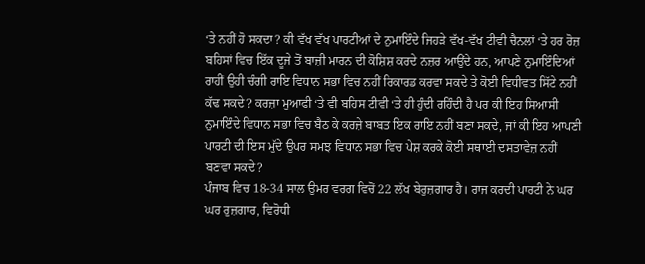‘ਤੇ ਨਹੀਂ ਹੋ ਸਕਦਾ? ਕੀ ਵੱਖ ਵੱਖ ਪਾਰਟੀਆਂ ਦੇ ਨੁਮਾਇੰਦੇ ਜਿਹੜੇ ਵੱਖ-ਵੱਖ ਟੀਵੀ ਚੈਨਲਾਂ ‘ਤੇ ਹਰ ਰੋਜ਼ ਬਹਿਸਾਂ ਵਿਚ ਇੱਕ ਦੂਜੇ ਤੋਂ ਬਾਜ਼ੀ ਮਾਰਨ ਦੀ ਕੋਸ਼ਿਸ਼ ਕਰਦੇ ਨਜ਼ਰ ਆਉਂਦੇ ਹਨ, ਆਪਣੇ ਨੁਮਾਇੰਦਿਆਂ ਰਾਹੀਂ ਉਹੀ ਚੰਗੀ ਰਾਇ ਵਿਧਾਨ ਸਭਾ ਵਿਚ ਨਹੀਂ ਰਿਕਾਰਡ ਕਰਵਾ ਸਕਦੇ ਤੇ ਕੋਈ ਵਿਧੀਵਤ ਸਿੱਟੇ ਨਹੀਂ ਕੱਢ ਸਕਦੇ? ਕਰਜ਼ਾ ਮੁਆਫੀ ‘ਤੇ ਵੀ ਬਹਿਸ ਟੀਵੀ ‘ਤੇ ਹੀ ਹੁੰਦੀ ਰਹਿੰਦੀ ਹੈ ਪਰ ਕੀ ਇਹ ਸਿਆਸੀ ਨੁਮਾਇੰਦੇ ਵਿਧਾਨ ਸਭਾ ਵਿਚ ਬੈਠ ਕੇ ਕਰਜ਼ੇ ਬਾਬਤ ਇਕ ਰਾਇ ਨਹੀਂ ਬਣਾ ਸਕਦੇ, ਜਾਂ ਕੀ ਇਹ ਆਪਣੀ ਪਾਰਟੀ ਦੀ ਇਸ ਮੁੱਦੇ ਉਪਰ ਸਮਝ ਵਿਧਾਨ ਸਭਾ ਵਿਚ ਪੇਸ਼ ਕਰਕੇ ਕੋਈ ਸਥਾਈ ਦਸਤਾਵੇਜ਼ ਨਹੀਂ ਬਣਵਾ ਸਕਦੇ?
ਪੰਜਾਬ ਵਿਚ 18-34 ਸਾਲ ਉਮਰ ਵਰਗ ਵਿਚੋਂ 22 ਲੱਖ ਬੇਰੁਜ਼ਗਾਰ ਹੈ। ਰਾਜ ਕਰਦੀ ਪਾਰਟੀ ਨੇ ਘਰ ਘਰ ਰੁਜ਼ਗਾਰ, ਵਿਰੋਧੀ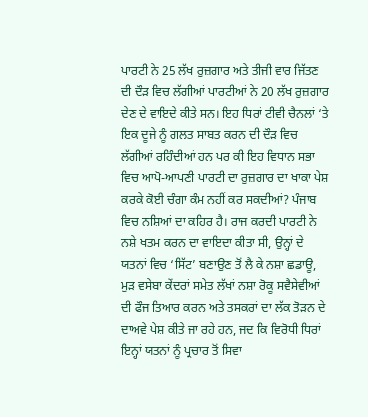ਪਾਰਟੀ ਨੇ 25 ਲੱਖ ਰੁਜ਼ਗਾਰ ਅਤੇ ਤੀਜੀ ਵਾਰ ਜਿੱਤਣ ਦੀ ਦੌੜ ਵਿਚ ਲੱਗੀਆਂ ਪਾਰਟੀਆਂ ਨੇ 20 ਲੱਖ ਰੁਜ਼ਗਾਰ ਦੇਣ ਦੇ ਵਾਇਦੇ ਕੀਤੇ ਸਨ। ਇਹ ਧਿਰਾਂ ਟੀਵੀ ਚੈਨਲਾਂ ‘ਤੇ ਇਕ ਦੂਜੇ ਨੂੰ ਗਲਤ ਸਾਬਤ ਕਰਨ ਦੀ ਦੌੜ ਵਿਚ ਲੱਗੀਆਂ ਰਹਿੰਦੀਆਂ ਹਨ ਪਰ ਕੀ ਇਹ ਵਿਧਾਨ ਸਭਾ ਵਿਚ ਆਪੋ-ਆਪਣੀ ਪਾਰਟੀ ਦਾ ਰੁਜ਼ਗਾਰ ਦਾ ਖਾਕਾ ਪੇਸ਼ ਕਰਕੇ ਕੋਈ ਚੰਗਾ ਕੰਮ ਨਹੀਂ ਕਰ ਸਕਦੀਆਂ? ਪੰਜਾਬ ਵਿਚ ਨਸ਼ਿਆਂ ਦਾ ਕਹਿਰ ਹੈ। ਰਾਜ ਕਰਦੀ ਪਾਰਟੀ ਨੇ ਨਸ਼ੇ ਖਤਮ ਕਰਨ ਦਾ ਵਾਇਦਾ ਕੀਤਾ ਸੀ, ਉਨ੍ਹਾਂ ਦੇ ਯਤਨਾਂ ਵਿਚ ‘ਸਿੱਟ’ ਬਣਾਉਣ ਤੋਂ ਲੈ ਕੇ ਨਸ਼ਾ ਛਡਾਊ, ਮੁੜ ਵਸੇਬਾ ਕੇਂਦਰਾਂ ਸਮੇਤ ਲੱਖਾਂ ਨਸ਼ਾ ਰੋਕੂ ਸਵੈਸੇਵੀਆਂ ਦੀ ਫੌਜ ਤਿਆਰ ਕਰਨ ਅਤੇ ਤਸਕਰਾਂ ਦਾ ਲੱਕ ਤੋੜਨ ਦੇ ਦਾਅਵੇ ਪੇਸ਼ ਕੀਤੇ ਜਾ ਰਹੇ ਹਨ, ਜਦ ਕਿ ਵਿਰੋਧੀ ਧਿਰਾਂ ਇਨ੍ਹਾਂ ਯਤਨਾਂ ਨੂੰ ਪ੍ਰਚਾਰ ਤੋਂ ਸਿਵਾ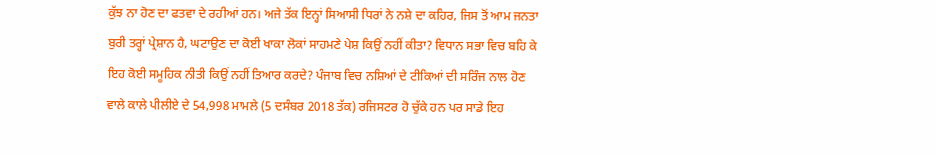ਕੁੱਝ ਨਾ ਹੋਣ ਦਾ ਫਤਵਾ ਦੇ ਰਹੀਆਂ ਹਨ। ਅਜੇ ਤੱਕ ਇਨ੍ਹਾਂ ਸਿਆਸੀ ਧਿਰਾਂ ਨੇ ਨਸ਼ੇ ਦਾ ਕਹਿਰ, ਜਿਸ ਤੋਂ ਆਮ ਜਨਤਾ ਬੁਰੀ ਤਰ੍ਹਾਂ ਪ੍ਰੇਸ਼ਾਨ ਹੈ, ਘਟਾਉਣ ਦਾ ਕੋਈ ਖਾਕਾ ਲੋਕਾਂ ਸਾਹਮਣੇ ਪੇਸ਼ ਕਿਉਂ ਨਹੀਂ ਕੀਤਾ? ਵਿਧਾਨ ਸਭਾ ਵਿਚ ਬਹਿ ਕੇ ਇਹ ਕੋਈ ਸਮੂਹਿਕ ਨੀਤੀ ਕਿਉਂ ਨਹੀਂ ਤਿਆਰ ਕਰਦੇ? ਪੰਜਾਬ ਵਿਚ ਨਸ਼ਿਆਂ ਦੇ ਟੀਕਿਆਂ ਦੀ ਸਰਿੰਜ ਨਾਲ ਹੋਣ ਵਾਲੇ ਕਾਲੇ ਪੀਲੀਏ ਦੇ 54,998 ਮਾਮਲੇ (5 ਦਸੰਬਰ 2018 ਤੱਕ) ਰਜਿਸਟਰ ਹੋ ਚੁੱਕੇ ਹਨ ਪਰ ਸਾਡੇ ਇਹ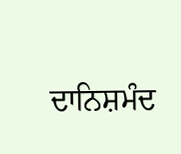ਦਾਨਿਸ਼ਮੰਦ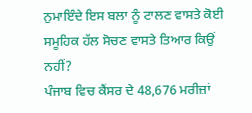ਨੁਮਾਇੰਦੇ ਇਸ ਬਲਾ ਨੂੰ ਟਾਲਣ ਵਾਸਤੇ ਕੋਈ ਸਮੂਹਿਕ ਹੱਲ ਸੋਚਣ ਵਾਸਤੇ ਤਿਆਰ ਕਿਉਂ ਨਹੀਂ?
ਪੰਜਾਬ ਵਿਚ ਕੈਂਸਰ ਦੇ 48,676 ਮਰੀਜ਼ਾਂ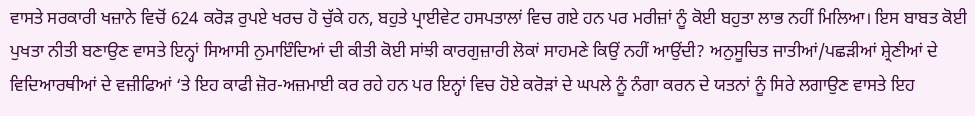ਵਾਸਤੇ ਸਰਕਾਰੀ ਖਜ਼ਾਨੇ ਵਿਚੋਂ 624 ਕਰੋੜ ਰੁਪਏ ਖਰਚ ਹੋ ਚੁੱਕੇ ਹਨ, ਬਹੁਤੇ ਪ੍ਰਾਈਵੇਟ ਹਸਪਤਾਲਾਂ ਵਿਚ ਗਏ ਹਨ ਪਰ ਮਰੀਜ਼ਾਂ ਨੂੰ ਕੋਈ ਬਹੁਤਾ ਲਾਭ ਨਹੀਂ ਮਿਲਿਆ। ਇਸ ਬਾਬਤ ਕੋਈ ਪੁਖਤਾ ਨੀਤੀ ਬਣਾਉਣ ਵਾਸਤੇ ਇਨ੍ਹਾਂ ਸਿਆਸੀ ਨੁਮਾਇੰਦਿਆਂ ਦੀ ਕੀਤੀ ਕੋਈ ਸਾਂਝੀ ਕਾਰਗੁਜ਼ਾਰੀ ਲੋਕਾਂ ਸਾਹਮਣੇ ਕਿਉਂ ਨਹੀਂ ਆਉਂਦੀ? ਅਨੁਸੂਚਿਤ ਜਾਤੀਆਂ/ਪਛੜੀਆਂ ਸ਼੍ਰੇਣੀਆਂ ਦੇ ਵਿਦਿਆਰਥੀਆਂ ਦੇ ਵਜ਼ੀਫਿਆਂ ‘ਤੇ ਇਹ ਕਾਫੀ ਜ਼ੋਰ-ਅਜ਼ਮਾਈ ਕਰ ਰਹੇ ਹਨ ਪਰ ਇਨ੍ਹਾਂ ਵਿਚ ਹੋਏ ਕਰੋੜਾਂ ਦੇ ਘਪਲੇ ਨੂੰ ਨੰਗਾ ਕਰਨ ਦੇ ਯਤਨਾਂ ਨੂੰ ਸਿਰੇ ਲਗਾਉਣ ਵਾਸਤੇ ਇਹ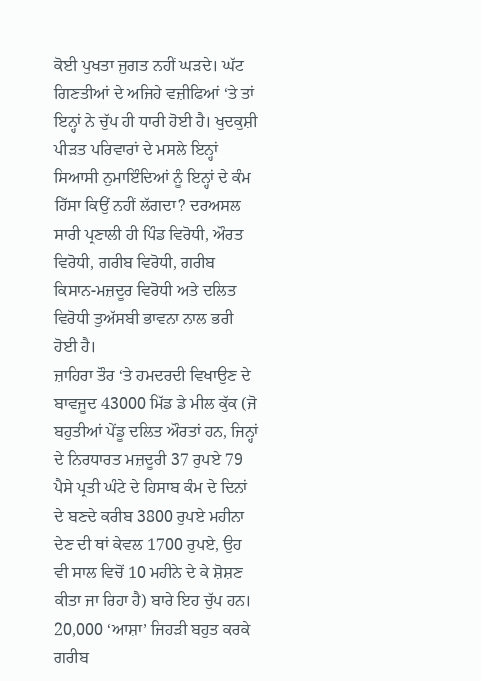ਕੋਈ ਪੁਖਤਾ ਜੁਗਤ ਨਹੀਂ ਘੜਦੇ। ਘੱਟ ਗਿਣਤੀਆਂ ਦੇ ਅਜਿਹੇ ਵਜ਼ੀਫਿਆਂ ‘ਤੇ ਤਾਂ ਇਨ੍ਹਾਂ ਨੇ ਚੁੱਪ ਹੀ ਧਾਰੀ ਹੋਈ ਹੈ। ਖੁਦਕੁਸ਼ੀ ਪੀੜਤ ਪਰਿਵਾਰਾਂ ਦੇ ਮਸਲੇ ਇਨ੍ਹਾਂ ਸਿਆਸੀ ਨੁਮਾਇੰਦਿਆਂ ਨੂੰ ਇਨ੍ਹਾਂ ਦੇ ਕੰਮ ਹਿੱਸਾ ਕਿਉਂ ਨਹੀਂ ਲੱਗਦਾ? ਦਰਅਸਲ ਸਾਰੀ ਪ੍ਰਣਾਲੀ ਹੀ ਪਿੰਡ ਵਿਰੋਧੀ, ਔਰਤ ਵਿਰੋਧੀ, ਗਰੀਬ ਵਿਰੋਧੀ, ਗਰੀਬ ਕਿਸਾਨ-ਮਜ਼ਦੂਰ ਵਿਰੋਧੀ ਅਤੇ ਦਲਿਤ ਵਿਰੋਧੀ ਤੁਅੱਸਬੀ ਭਾਵਨਾ ਨਾਲ ਭਰੀ ਹੋਈ ਹੈ।
ਜ਼ਾਹਿਰਾ ਤੌਰ ‘ਤੇ ਹਮਦਰਦੀ ਵਿਖਾਉਣ ਦੇ ਬਾਵਜੂਦ 43000 ਮਿੱਡ ਡੇ ਮੀਲ ਕੁੱਕ (ਜੋ ਬਹੁਤੀਆਂ ਪੇਂਡੂ ਦਲਿਤ ਔਰਤਾਂ ਹਨ, ਜਿਨ੍ਹਾਂ ਦੇ ਨਿਰਧਾਰਤ ਮਜ਼ਦੂਰੀ 37 ਰੁਪਏ 79 ਪੈਸੇ ਪ੍ਰਤੀ ਘੰਟੇ ਦੇ ਹਿਸਾਬ ਕੰਮ ਦੇ ਦਿਨਾਂ ਦੇ ਬਣਦੇ ਕਰੀਬ 3800 ਰੁਪਏ ਮਹੀਨਾ ਦੇਣ ਦੀ ਥਾਂ ਕੇਵਲ 1700 ਰੁਪਏ, ਉਹ ਵੀ ਸਾਲ ਵਿਚੋਂ 10 ਮਹੀਨੇ ਦੇ ਕੇ ਸ਼ੋਸ਼ਣ ਕੀਤਾ ਜਾ ਰਿਹਾ ਹੈ) ਬਾਰੇ ਇਹ ਚੁੱਪ ਹਨ। 20,000 ‘ਆਸ਼ਾ’ ਜਿਹੜੀ ਬਹੁਤ ਕਰਕੇ ਗਰੀਬ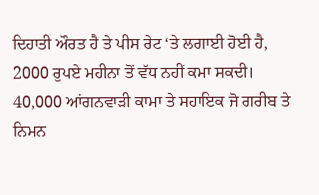ਦਿਹਾਤੀ ਔਰਤ ਹੈ ਤੇ ਪੀਸ ਰੇਟ ‘ਤੇ ਲਗਾਈ ਹੋਈ ਹੈ, 2000 ਰੁਪਏ ਮਹੀਨਾ ਤੋਂ ਵੱਧ ਨਹੀਂ ਕਮਾ ਸਕਦੀ। 40,000 ਆਂਗਨਵਾੜੀ ਕਾਮਾ ਤੇ ਸਹਾਇਕ ਜੋ ਗਰੀਬ ਤੇ ਨਿਮਨ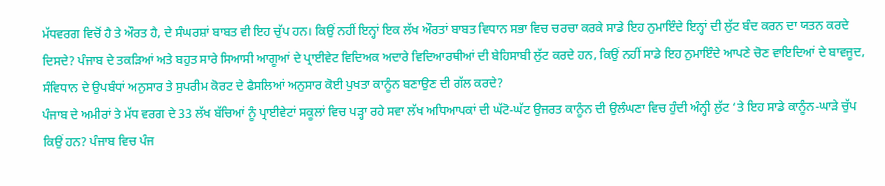ਮੱਧਵਰਗ ਵਿਚੋਂ ਹੈ ਤੇ ਔਰਤ ਹੈ, ਦੇ ਸੰਘਰਸ਼ਾਂ ਬਾਬਤ ਵੀ ਇਹ ਚੁੱਪ ਹਨ। ਕਿਉਂ ਨਹੀਂ ਇਨ੍ਹਾਂ ਇਕ ਲੱਖ ਔਰਤਾਂ ਬਾਬਤ ਵਿਧਾਨ ਸਭਾ ਵਿਚ ਚਰਚਾ ਕਰਕੇ ਸਾਡੇ ਇਹ ਨੁਮਾਇੰਦੇ ਇਨ੍ਹਾਂ ਦੀ ਲੁੱਟ ਬੰਦ ਕਰਨ ਦਾ ਯਤਨ ਕਰਦੇ ਦਿਸਦੇ? ਪੰਜਾਬ ਦੇ ਤਕੜਿਆਂ ਅਤੇ ਬਹੁਤ ਸਾਰੇ ਸਿਆਸੀ ਆਗੂਆਂ ਦੇ ਪ੍ਰਾਈਵੇਟ ਵਿਦਿਅਕ ਅਦਾਰੇ ਵਿਦਿਆਰਥੀਆਂ ਦੀ ਬੇਹਿਸਾਬੀ ਲੁੱਟ ਕਰਦੇ ਹਨ, ਕਿਉਂ ਨਹੀਂ ਸਾਡੇ ਇਹ ਨੁਮਾਇੰਦੇ ਆਪਣੇ ਚੋਣ ਵਾਇਦਿਆਂ ਦੇ ਬਾਵਜੂਦ, ਸੰਵਿਧਾਨ ਦੇ ਉਪਬੰਧਾਂ ਅਨੁਸਾਰ ਤੇ ਸੁਪਰੀਮ ਕੋਰਟ ਦੇ ਫੈਸਲਿਆਂ ਅਨੁਸਾਰ ਕੋਈ ਪੁਖਤਾ ਕਾਨੂੰਨ ਬਣਾਉਣ ਦੀ ਗੱਲ ਕਰਦੇ?
ਪੰਜਾਬ ਦੇ ਅਮੀਰਾਂ ਤੇ ਮੱਧ ਵਰਗ ਦੇ 33 ਲੱਖ ਬੱਚਿਆਂ ਨੂੰ ਪ੍ਰਾਈਵੇਟਾਂ ਸਕੂਲਾਂ ਵਿਚ ਪੜ੍ਹਾ ਰਹੇ ਸਵਾ ਲੱਖ ਅਧਿਆਪਕਾਂ ਦੀ ਘੱਟੋ-ਘੱਟ ਉਜਰਤ ਕਾਨੂੰਨ ਦੀ ਉਲੰਘਣਾ ਵਿਚ ਹੁੰਦੀ ਅੰਨ੍ਹੀ ਲੁੱਟ ‘ਤੇ ਇਹ ਸਾਡੇ ਕਾਨੂੰਨ-ਘਾੜੇ ਚੁੱਪ ਕਿਉਂ ਹਨ? ਪੰਜਾਬ ਵਿਚ ਪੰਜ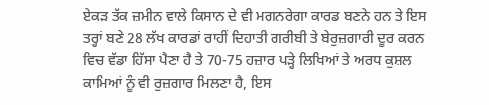ਏਕੜ ਤੱਕ ਜ਼ਮੀਨ ਵਾਲੇ ਕਿਸਾਨ ਦੇ ਵੀ ਮਗਨਰੇਗਾ ਕਾਰਡ ਬਣਨੇ ਹਨ ਤੇ ਇਸ ਤਰ੍ਹਾਂ ਬਣੇ 28 ਲੱਖ ਕਾਰਡਾਂ ਰਾਹੀਂ ਦਿਹਾਤੀ ਗਰੀਬੀ ਤੇ ਬੇਰੁਜ਼ਗਾਰੀ ਦੂਰ ਕਰਨ ਵਿਚ ਵੱਡਾ ਹਿੱਸਾ ਪੈਣਾ ਹੈ ਤੇ 70-75 ਹਜ਼ਾਰ ਪੜ੍ਹੇ ਲਿਖਿਆਂ ਤੇ ਅਰਧ ਕੁਸ਼ਲ ਕਾਮਿਆਂ ਨੂੰ ਵੀ ਰੁਜ਼ਗਾਰ ਮਿਲਣਾ ਹੈ, ਇਸ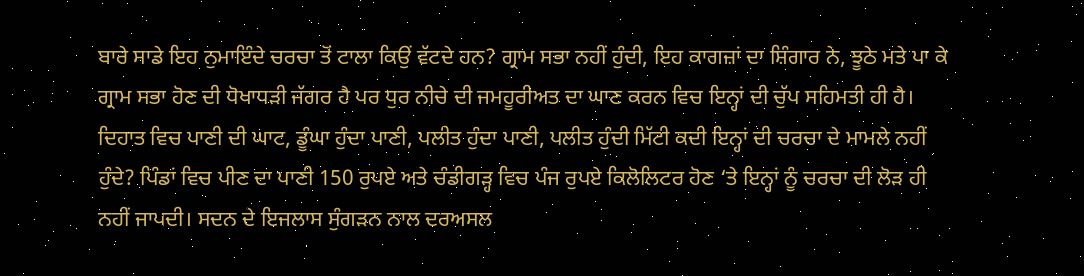ਬਾਰੇ ਸਾਡੇ ਇਹ ਨੁਮਾਇੰਦੇ ਚਰਚਾ ਤੋਂ ਟਾਲਾ ਕਿਉਂ ਵੱਟਦੇ ਹਨ? ਗ੍ਰਾਮ ਸਭਾ ਨਹੀਂ ਹੁੰਦੀ, ਇਹ ਕਾਗਜ਼ਾਂ ਦਾ ਸ਼ਿੰਗਾਰ ਨੇ, ਝੂਠੇ ਮਤੇ ਪਾ ਕੇ ਗ੍ਰਾਮ ਸਭਾ ਹੋਣ ਦੀ ਧੋਖਾਧੜੀ ਜੱਗਰ ਹੈ ਪਰ ਧੁਰ ਨੀਚੇ ਦੀ ਜਮਹੂਰੀਅਤ ਦਾ ਘਾਣ ਕਰਨ ਵਿਚ ਇਨ੍ਹਾਂ ਦੀ ਚੁੱਪ ਸਹਿਮਤੀ ਹੀ ਹੈ।
ਦਿਹਾਤ ਵਿਚ ਪਾਣੀ ਦੀ ਘਾਟ, ਡੂੰਘਾ ਹੁੰਦਾ ਪਾਣੀ, ਪਲੀਤ ਹੁੰਦਾ ਪਾਣੀ, ਪਲੀਤ ਹੁੰਦੀ ਮਿੱਟੀ ਕਦੀ ਇਨ੍ਹਾਂ ਦੀ ਚਰਚਾ ਦੇ ਮਾਮਲੇ ਨਹੀਂ ਹੁੰਦੇ? ਪਿੰਡਾਂ ਵਿਚ ਪੀਣ ਦਾ ਪਾਣੀ 150 ਰੁਪਏ ਅਤੇ ਚੰਡੀਗੜ੍ਹ ਵਿਚ ਪੰਜ ਰੁਪਏ ਕਿਲੋਲਿਟਰ ਹੋਣ ‘ਤੇ ਇਨ੍ਹਾਂ ਨੂੰ ਚਰਚਾ ਦੀ ਲੋੜ ਹੀ ਨਹੀਂ ਜਾਪਦੀ। ਸਦਨ ਦੇ ਇਜਲਾਸ ਸੁੰਗੜਨ ਨਾਲ ਦਰਅਸਲ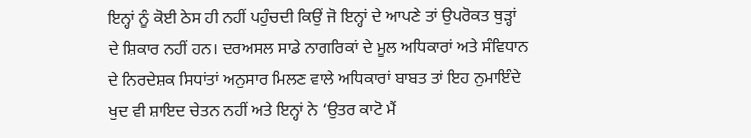ਇਨ੍ਹਾਂ ਨੂੰ ਕੋਈ ਠੇਸ ਹੀ ਨਹੀਂ ਪਹੁੰਚਦੀ ਕਿਉਂ ਜੋ ਇਨ੍ਹਾਂ ਦੇ ਆਪਣੇ ਤਾਂ ਉਪਰੋਕਤ ਥੁੜ੍ਹਾਂ ਦੇ ਸ਼ਿਕਾਰ ਨਹੀਂ ਹਨ। ਦਰਅਸਲ ਸਾਡੇ ਨਾਗਰਿਕਾਂ ਦੇ ਮੂਲ ਅਧਿਕਾਰਾਂ ਅਤੇ ਸੰਵਿਧਾਨ ਦੇ ਨਿਰਦੇਸ਼ਕ ਸਿਧਾਂਤਾਂ ਅਨੁਸਾਰ ਮਿਲਣ ਵਾਲੇ ਅਧਿਕਾਰਾਂ ਬਾਬਤ ਤਾਂ ਇਹ ਨੁਮਾਇੰਦੇ ਖੁਦ ਵੀ ਸ਼ਾਇਦ ਚੇਤਨ ਨਹੀਂ ਅਤੇ ਇਨ੍ਹਾਂ ਨੇ ‘ਉਤਰ ਕਾਟੋ ਮੈਂ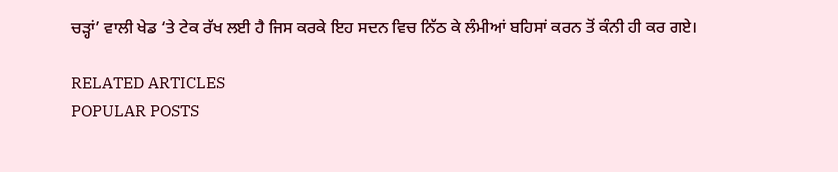ਚੜ੍ਹਾਂ’ ਵਾਲੀ ਖੇਡ ‘ਤੇ ਟੇਕ ਰੱਖ ਲਈ ਹੈ ਜਿਸ ਕਰਕੇ ਇਹ ਸਦਨ ਵਿਚ ਨਿੱਠ ਕੇ ਲੰਮੀਆਂ ਬਹਿਸਾਂ ਕਰਨ ਤੋਂ ਕੰਨੀ ਹੀ ਕਰ ਗਏ।

RELATED ARTICLES
POPULAR POSTS